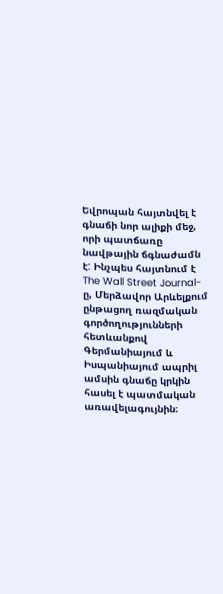Եվրոպան հայտնվել է գնաճի նոր ալիքի մեջ, որի պատճառը նավթային ճգնաժամն է: Ինչպես հայտնում է The Wall Street Journal-ը, Մերձավոր Արևելքում ընթացող ռազմական գործողությունների հետևանքով Գերմանիայում և Իսպանիայում ապրիլ ամսին գնաճը կրկին հասել է պատմական առավելագույնին։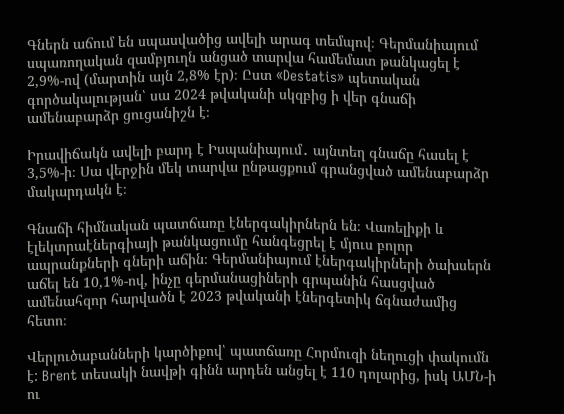Գներն աճում են սպասվածից ավելի արագ տեմպով։ Գերմանիայում սպառողական զամբյուղն անցած տարվա համեմատ թանկացել է 2,9%-ով (մարտին այն 2,8% էր)։ Ըստ «Destatis» պետական գործակալության՝ սա 2024 թվականի սկզբից ի վեր գնաճի ամենաբարձր ցուցանիշն է։

Իրավիճակն ավելի բարդ է Իսպանիայում․ այնտեղ գնաճը հասել է 3,5%-ի։ Սա վերջին մեկ տարվա ընթացքում գրանցված ամենաբարձր մակարդակն է։

Գնաճի հիմնական պատճառը էներգակիրներն են։ Վառելիքի և էլեկտրաէներգիայի թանկացումը հանգեցրել է մյուս բոլոր ապրանքների գների աճին։ Գերմանիայում էներգակիրների ծախսերն աճել են 10,1%-ով, ինչը գերմանացիների գրպանին հասցված ամենահզոր հարվածն է 2023 թվականի էներգետիկ ճգնաժամից հետո։

Վերլուծաբանների կարծիքով՝ պատճառը Հորմուզի նեղուցի փակումն է: Brent տեսակի նավթի գինն արդեն անցել է 110 դոլարից, իսկ ԱՄՆ-ի ու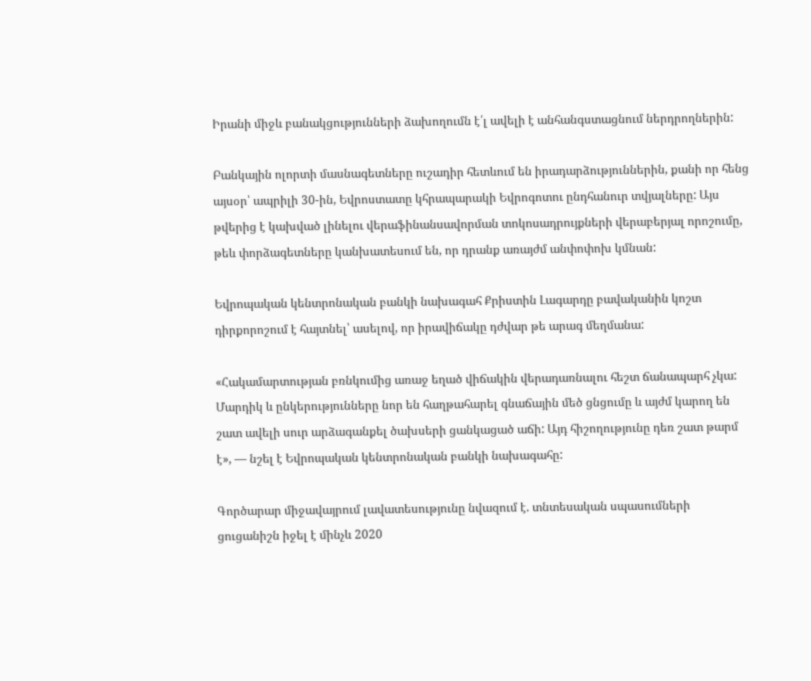Իրանի միջև բանակցությունների ձախողումն է՛լ ավելի է անհանգստացնում ներդրողներին:

Բանկային ոլորտի մասնագետները ուշադիր հետևում են իրադարձություններին, քանի որ հենց այսօր՝ ապրիլի 30-ին, Եվրոստատը կհրապարակի Եվրոգոտու ընդհանուր տվյալները: Այս թվերից է կախված լինելու վերաֆինանսավորման տոկոսադրույքների վերաբերյալ որոշումը, թեև փորձագետները կանխատեսում են, որ դրանք առայժմ անփոփոխ կմնան:

Եվրոպական կենտրոնական բանկի նախագահ Քրիստին Լագարդը բավականին կոշտ դիրքորոշում է հայտնել՝ ասելով, որ իրավիճակը դժվար թե արագ մեղմանա:

«Հակամարտության բռնկումից առաջ եղած վիճակին վերադառնալու հեշտ ճանապարհ չկա: Մարդիկ և ընկերությունները նոր են հաղթահարել գնաճային մեծ ցնցումը և այժմ կարող են շատ ավելի սուր արձագանքել ծախսերի ցանկացած աճի: Այդ հիշողությունը դեռ շատ թարմ է», — նշել է Եվրոպական կենտրոնական բանկի նախագահը:

Գործարար միջավայրում լավատեսությունը նվազում է. տնտեսական սպասումների ցուցանիշն իջել է մինչև 2020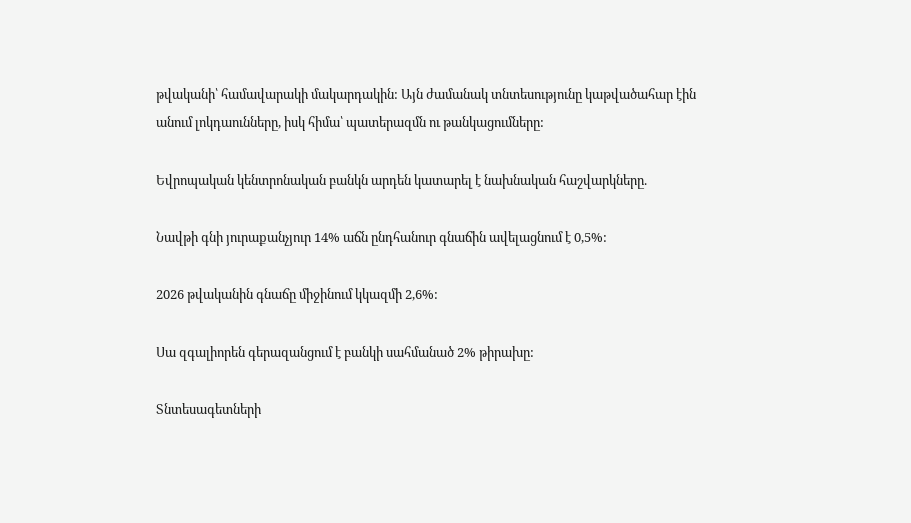թվականի՝ համավարակի մակարդակին: Այն ժամանակ տնտեսությունը կաթվածահար էին անում լոկդաունները, իսկ հիմա՝ պատերազմն ու թանկացումները:

Եվրոպական կենտրոնական բանկն արդեն կատարել է նախնական հաշվարկները.

Նավթի գնի յուրաքանչյուր 14% աճն ընդհանուր գնաճին ավելացնում է 0,5%:

2026 թվականին գնաճը միջինում կկազմի 2,6%:

Սա զգալիորեն գերազանցում է բանկի սահմանած 2% թիրախը:

Տնտեսագետների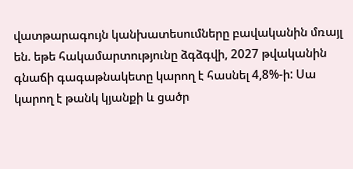վատթարագույն կանխատեսումները բավականին մռայլ են. եթե հակամարտությունը ձգձգվի, 2027 թվականին գնաճի գագաթնակետը կարող է հասնել 4,8%-ի: Սա կարող է թանկ կյանքի և ցածր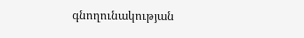գնողունակության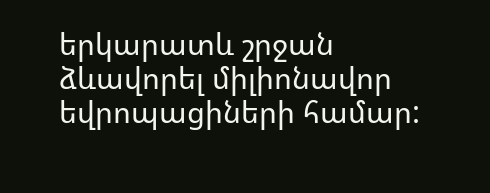երկարատև շրջան ձևավորել միլիոնավոր եվրոպացիների համար: